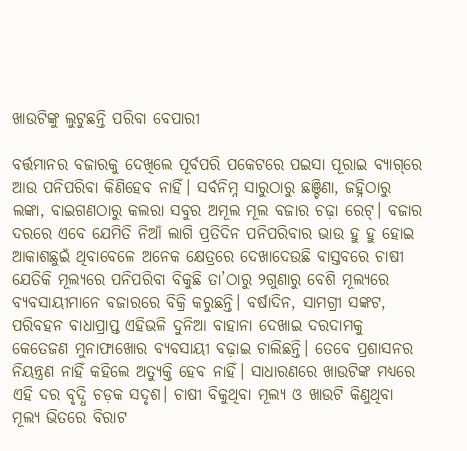ଖାଉଟିଙ୍କୁ ଲୁଟୁଛନ୍ତି ପରିବା ବେପାରୀ

ବର୍ତ୍ତମାନର ବଜାରକୁ ଦେଖିଲେ ପୂର୍ବପରି ପକେଟରେ ପଇସା ପୂରାଇ ବ୍ୟାଗ୍‌ରେ ଆଉ ପନିପରିବା କିଣିହେବ ନାହିଁ। ସର୍ବନିମ୍ନ ସାରୁଠାରୁ ଛଞ୍ଚିଣା, ଜହ୍ନିଠାରୁ ଲଙ୍କା, ବାଇଗଣଠାରୁ କଲରା ସବୁର ଅମୂଲ ମୂଲ ବଜାର ଚଢ଼ା ରେଟ୍‌। ବଜାର ଦରରେ ଏବେ ଯେମିତି ନିଆଁ ଲାଗି ପ୍ରତିଦିନ ପନିପରିବାର ଭାଉ ହୁ ହୁ ହୋଇ ଆକାଶଛୁଇଁ ଥିବାବେଳେ ଅନେକ କ୍ଷେତ୍ରରେ ଦେଖାଦେଉଛି ବାସ୍ତବରେ ଚାଷୀ ଯେତିକି ମୂଲ୍ୟରେ ପନିପରିବା ବିକୁଛି ତା’ଠାରୁ ୨ଗୁଣାରୁ ବେଶି ମୂଲ୍ୟରେ ବ୍ୟବସାୟୀମାନେ ବଜାରରେ ବିକ୍ରି କରୁଛନ୍ତି। ବର୍ଷାଦିନ, ସାମଗ୍ରୀ ସଙ୍କଟ, ପରିବହନ ବାଧାପ୍ରାପ୍ତ ଏହିଭଳି ଦୁନିଆ ବାହାନା ଦେଖାଇ ଦରଦାମକୁ କେତେଜଣ ମୁନାଫାଖୋର ବ୍ୟବସାୟୀ ବଢ଼ାଇ ଚାଲିଛନ୍ତି। ତେବେ ପ୍ରଶାସନର ନିୟନ୍ତ୍ରଣ ନାହିଁ କହିଲେ ଅତ୍ୟୁକ୍ତି ହେବ ନାହିଁ। ସାଧାରଣରେ ଖାଉଟିଙ୍କ ମଧ୍ୟରେ ଏହି ଦର ବୃଦ୍ଧି ଚଡ଼କ ସଦୃଶ। ଚାଷୀ ବିକୁଥିବା ମୂଲ୍ୟ ଓ ଖାଉଟି କିଣୁଥିବା ମୂଲ୍ୟ ଭିତରେ ବିରାଟ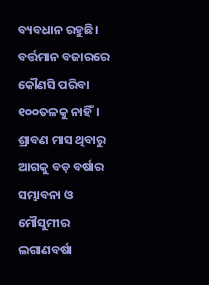ବ୍ୟବଧାନ ରହୁଛି। ବର୍ତ୍ତମାନ ବଜାରରେ କୌଣସି ପରିବା ୧୦୦ତଳକୁ ନାହିଁ। ଶ୍ରାବଣ ମାସ ଥିବାରୁ ଆଗକୁ ବଡ଼ ବର୍ଷାର ସମ୍ଭାବନା ଓ ମୌସୁମୀର ଲଗାଣବର୍ଷା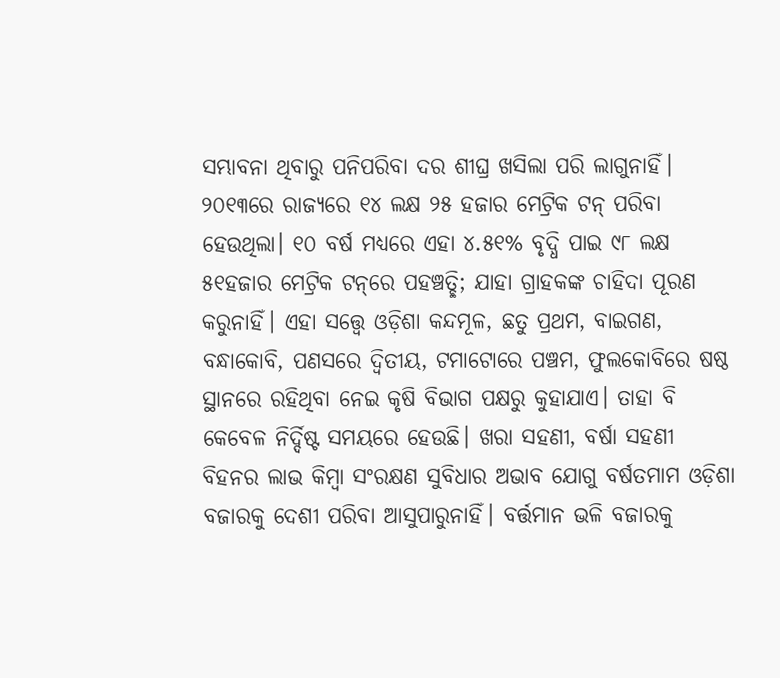ସମ୍ଭାବନା ଥିବାରୁ ପନିପରିବା ଦର ଶୀଘ୍ର ଖସିଲା ପରି ଲାଗୁନାହିଁ।
୨୦୧୩ରେ ରାଜ୍ୟରେ ୧୪ ଲକ୍ଷ ୨୫ ହଜାର ମେଟ୍ରିକ ଟନ୍‌ ପରିବା ହେଉଥିଲା। ୧୦ ବର୍ଷ ମଧ୍ୟରେ ଏହା ୪.୫୧% ବୃଦ୍ଧି ପାଇ ୯୮ ଲକ୍ଷ ୫୧ହଜାର ମେଟ୍ରିକ ଟନ୍‌ରେ ପହଞ୍ଚତ୍ଛି; ଯାହା ଗ୍ରାହକଙ୍କ ଚାହିଦା ପୂରଣ କରୁନାହିଁ। ଏହା ସତ୍ତ୍ୱେ ଓଡ଼ିଶା କନ୍ଦମୂଳ, ଛତୁ ପ୍ରଥମ, ବାଇଗଣ, ବନ୍ଧାକୋବି, ପଣସରେ ଦ୍ୱିତୀୟ, ଟମାଟୋରେ ପଞ୍ଚମ, ଫୁଲକୋବିରେ ଷଷ୍ଠ ସ୍ଥାନରେ ରହିଥିବା ନେଇ କୃଷି ବିଭାଗ ପକ୍ଷରୁ କୁହାଯାଏ। ତାହା ବି କେବେଳ ନିର୍ଦ୍ଦିଷ୍ଟ ସମୟରେ ହେଉଛି। ଖରା ସହଣୀ, ବର୍ଷା ସହଣୀ ବିହନର ଲାଭ କିମ୍ବା ସଂରକ୍ଷଣ ସୁବିଧାର ଅଭାବ ଯୋଗୁ ବର୍ଷତମାମ ଓଡ଼ିଶା ବଜାରକୁ ଦେଶୀ ପରିବା ଆସୁପାରୁନାହିଁ। ବର୍ତ୍ତମାନ ଭଳି ବଜାରକୁ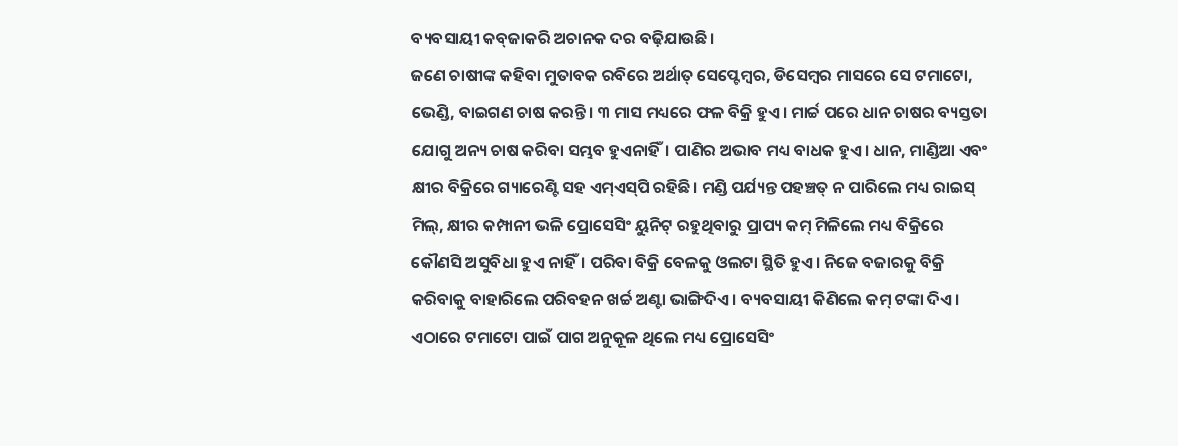ବ୍ୟବସାୟୀ କବ୍‌ଜାକରି ଅଚାନକ ଦର ବଢ଼ିଯାଉଛି।
ଜଣେ ଚାଷୀଙ୍କ କହିବା ମୁତାବକ ରବିରେ ଅର୍ଥାତ୍‌ ସେପ୍ଟେମ୍ବର, ଡିସେମ୍ବର ମାସରେ ସେ ଟମାଟୋ, ଭେଣ୍ଡି, ବାଇଗଣ ଚାଷ କରନ୍ତି। ୩ ମାସ ମଧ୍ୟରେ ଫଳ ବିକ୍ରି ହୁଏ। ମାର୍ଚ୍ଚ ପରେ ଧାନ ଚାଷର ବ୍ୟସ୍ତତା ଯୋଗୁ ଅନ୍ୟ ଚାଷ କରିବା ସମ୍ଭବ ହୁଏନାହିଁ। ପାଣିର ଅଭାବ ମଧ୍ୟ ବାଧକ ହୁଏ। ଧାନ, ମାଣ୍ଡିଆ ଏବଂ କ୍ଷୀର ବିକ୍ରିରେ ଗ୍ୟାରେଣ୍ଟି ସହ ଏମ୍‌ଏସ୍‌ପି ରହିଛି। ମଣ୍ଡି ପର୍ଯ୍ୟନ୍ତ ପହଞ୍ଚତ୍ ନ ପାରିଲେ ମଧ୍ୟ ରାଇସ୍‌ ମିଲ୍‌, କ୍ଷୀର କମ୍ପାନୀ ଭଳି ପ୍ରୋସେସିଂ ୟୁନିଟ୍‌ ରହୁଥିବାରୁ ପ୍ରାପ୍ୟ କମ୍‌ ମିଳିଲେ ମଧ୍ୟ ବିକ୍ରିରେ କୌଣସି ଅସୁବିଧା ହୁଏ ନାହିଁ। ପରିବା ବିକ୍ରି ବେଳକୁ ଓଲଟା ସ୍ଥିତି ହୁଏ। ନିଜେ ବଜାରକୁ ବିକ୍ରି କରିବାକୁ ବାହାରିଲେ ପରିବହନ ଖର୍ଚ୍ଚ ଅଣ୍ଟା ଭାଙ୍ଗିଦିଏ। ବ୍ୟବସାୟୀ କିଣିଲେ କମ୍‌ ଟଙ୍କା ଦିଏ। ଏଠାରେ ଟମାଟୋ ପାଇଁ ପାଗ ଅନୁକୂଳ ଥିଲେ ମଧ୍ୟ ପ୍ରୋସେସିଂ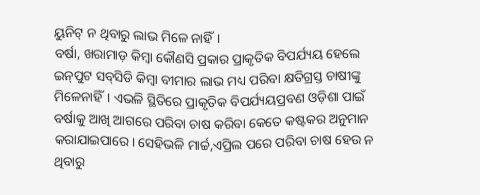ୟୁନିଟ୍‌ ନ ଥିବାରୁ ଲାଭ ମିଳେ ନାହିଁ।
ବର୍ଷା, ଖରାମାଡ଼ କିମ୍ବା କୌଣସି ପ୍ରକାର ପ୍ରାକୃତିକ ବିପର୍ଯ୍ୟୟ ହେଲେ ଇନ୍‌ପୁଟ ସବ୍‌ସିଡି କିମ୍ବା ବୀମାର ଲାଭ ମଧ୍ୟ ପରିବା କ୍ଷତିଗ୍ରସ୍ତ ଚାଷୀଙ୍କୁ ମିଳେନାହିଁ। ଏଭଳି ସ୍ଥିତିରେ ପ୍ରାକୃତିକ ବିପର୍ଯ୍ୟୟପ୍ରବଣ ଓଡ଼ିଶା ପାଇଁ ବର୍ଷାକୁ ଆଖି ଆଗରେ ପରିବା ଚାଷ କରିବା କେତେ କଷ୍ଟକର ଅନୁମାନ କରାଯାଇପାରେ। ସେହିଭଳି ମାର୍ଚ୍ଚ,ଏପ୍ରିଲ ପରେ ପରିବା ଚାଷ ହେଉ ନ ଥିବାରୁ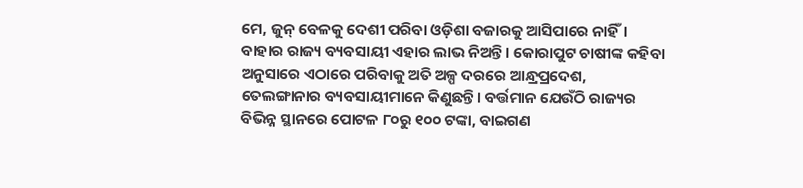ମେ, ଜୁନ୍‌ ବେଳକୁ ଦେଶୀ ପରିବା ଓଡ଼ିଶା ବଜାରକୁ ଆସିପାରେ ନାହିଁ। ବାହାର ରାଜ୍ୟ ବ୍ୟବସାୟୀ ଏହାର ଲାଭ ନିଅନ୍ତି। କୋରାପୁଟ ଚାଷୀଙ୍କ କହିବା ଅନୁସାରେ ଏଠାରେ ପରିବାକୁ ଅତି ଅଳ୍ପ ଦରରେ ଆନ୍ଧ୍ରପ୍ରଦେଶ, ତେଲଙ୍ଗାନାର ବ୍ୟବସାୟୀମାନେ କିଣୁଛନ୍ତି। ବର୍ତ୍ତମାନ ଯେଉଁଠି ରାଜ୍ୟର ବିଭିନ୍ନ ସ୍ଥାନରେ ପୋଟଳ ୮୦ରୁ ୧୦୦ ଟଙ୍କା, ବାଇଗଣ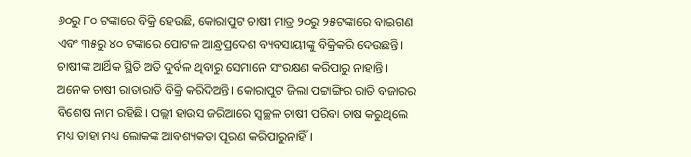୬୦ରୁ ୮୦ ଟଙ୍କାରେ ବିକ୍ରି ହେଉଛି, କୋରାପୁଟ ଚାଷୀ ମାତ୍ର ୨୦ରୁ ୨୫ଟଙ୍କାରେ ବାଇଗଣ ଏବଂ ୩୫ରୁ ୪୦ ଟଙ୍କାରେ ପୋଟଳ ଆନ୍ଧ୍ରପ୍ରଦେଶ ବ୍ୟବସାୟୀଙ୍କୁ ବିକ୍ରିକରି ଦେଉଛନ୍ତି। ଚାଷୀଙ୍କ ଆର୍ଥିକ ସ୍ଥିତି ଅତି ଦୁର୍ବଳ ଥିବାରୁ ସେମାନେ ସଂରକ୍ଷଣ କରିପାରୁ ନାହାନ୍ତି। ଅନେକ ଚାଷୀ ରାତାରାତି ବିକ୍ରି କରିଦିଅନ୍ତି। କୋରାପୁଟ ଜିଲା ପଟ୍ଟାଙ୍ଗିର ରାତି ବଜାରର ବିଶେଷ ନାମ ରହିଛି। ପଲ୍ଲୀ ହାଉସ ଜରିଆରେ ସ୍ବଚ୍ଛଳ ଚାଷୀ ପରିବା ଚାଷ କରୁଥିଲେ ମଧ୍ୟ ତାହା ମଧ୍ୟ ଲୋକଙ୍କ ଆବଶ୍ୟକତା ପୂରଣ କରିପାରୁନାହିଁ।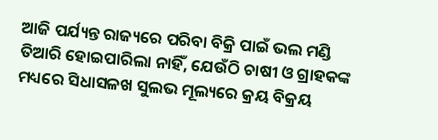ଆଜି ପର୍ଯ୍ୟନ୍ତ ରାଜ୍ୟରେ ପରିବା ବିକ୍ରି ପାଇଁ ଭଲ ମଣ୍ଡି ତିଆରି ହୋଇପାରିଲା ନାହିଁ, ଯେଉଁଠି ଚାଷୀ ଓ ଗ୍ରାହକଙ୍କ ମଧ୍ୟରେ ସିଧାସଳଖ ସୁଲଭ ମୂଲ୍ୟରେ କ୍ରୟ ବିକ୍ରୟ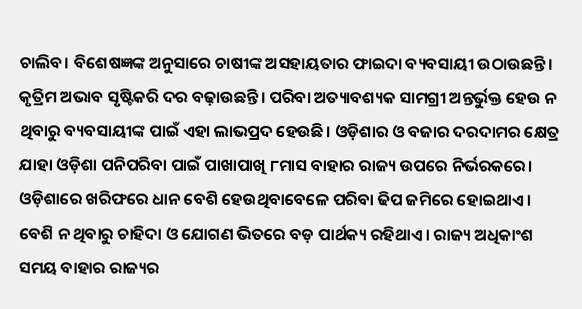ଚାଲିବ। ବିଶେଷଜ୍ଞଙ୍କ ଅନୁସାରେ ଚାଷୀଙ୍କ ଅସହାୟତାର ଫାଇଦା ବ୍ୟବସାୟୀ ଉଠାଉଛନ୍ତି। କୃତ୍ରିମ ଅଭାବ ସୃଷ୍ଟିକରି ଦର ବଢ଼ାଉଛନ୍ତି। ପରିବା ଅତ୍ୟାବଶ୍ୟକ ସାମଗ୍ରୀ ଅନ୍ତର୍ଭୁକ୍ତ ହେଉ ନ ଥିବାରୁ ବ୍ୟବସାୟୀଙ୍କ ପାଇଁ ଏହା ଲାଭପ୍ରଦ ହେଉଛି। ଓଡ଼ିଶାର ଓ ବଜାର ଦରଦାମର କ୍ଷେତ୍ର ଯାହା ଓଡ଼ିଶା ପନିପରିବା ପାଇଁ ପାଖାପାଖି ୮ମାସ ବାହାର ରାଜ୍ୟ ଉପରେ ନିର୍ଭରକରେ। ଓଡ଼ିଶାରେ ଖରିଫରେ ଧାନ ବେଶି ହେଉଥିବାବେଳେ ପରିବା ଢିପ ଜମିରେ ହୋଇଥାଏ। ବେଶି ନ ଥିବାରୁ ଚାହିଦା ଓ ଯୋଗଣ ଭିତରେ ବଡ଼ ପାର୍ଥକ୍ୟ ରହିଥାଏ। ରାଜ୍ୟ ଅଧିକାଂଶ ସମୟ ବାହାର ରାଜ୍ୟର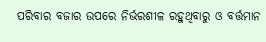ପରିବାର ବଜାର ଉପରେ ନିର୍ଭରଶୀଳ ରହୁଥିବାରୁ ଓ ବର୍ତ୍ତମାନ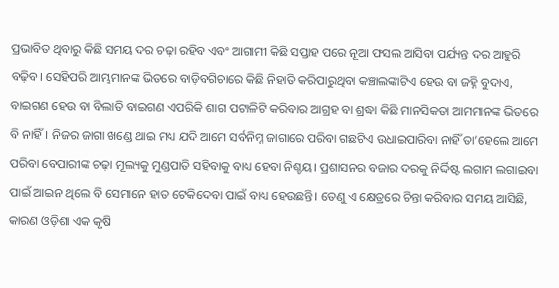ପ୍ରଭାବିତ ଥିବାରୁ କିଛି ସମୟ ଦର ଚଢ଼ା ରହିବ ଏବଂ ଆଗାମୀ କିଛି ସପ୍ତାହ ପରେ ନୂଆ ଫସଲ ଆସିବା ପର୍ଯ୍ୟନ୍ତ ଦର ଆହୁରି ବଢ଼ିବ। ସେହିପରି ଆମ୍ଭମାନଙ୍କ ଭିତରେ ବାଡ଼ିବଗିଚାରେ କିଛି ନିହାତି କରିପାରୁଥିବା କଞ୍ଚାଲଙ୍କାଟିଏ ହେଉ ବା ଜହ୍ନି ବୁଦାଏ, ବାଇଗଣ ହେଉ ବା ବିଲାତି ବାଇଗଣ ଏପରିକି ଶାଗ ପଟାଳିଟି କରିବାର ଆଗ୍ରହ ବା ଶ୍ରଦ୍ଧା କିଛି ମାନସିକତା ଆମମାନଙ୍କ ଭିତରେ ବି ନାହିଁ। ନିଜର ଜାଗା ଖଣ୍ଡେ ଥାଇ ମଧ୍ୟ ଯଦି ଆମେ ସର୍ବନିମ୍ନ ଜାଗାରେ ପରିବା ଗଛଟିଏ ଉଧାଇପାରିବା ନାହିଁ ତା’ହେଲେ ଆମେ ପରିବା ବେପାରୀଙ୍କ ଚଢ଼ା ମୂଲ୍ୟକୁ ମୁଣ୍ଡପାତି ସହିବାକୁ ବାଧ୍ୟ ହେବା ନିଶ୍ଚୟ। ପ୍ରଶାସନର ବଜାର ଦରକୁ ନିର୍ଦ୍ଦିଷ୍ଟ ଲଗାମ ଲଗାଇବା ପାଇଁ ଆଇନ ଥିଲେ ବି ସେମାନେ ହାତ ଟେକିଦେବା ପାଇଁ ବାଧ୍ୟ ହେଉଛନ୍ତି। ତେଣୁ ଏ କ୍ଷେତ୍ରରେ ଚିନ୍ତା କରିବାର ସମୟ ଆସିଛି, କାରଣ ଓଡ଼ିଶା ଏକ କୃଷି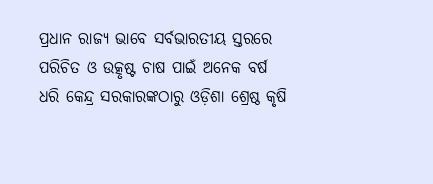ପ୍ରଧାନ ରାଜ୍ୟ ଭାବେ ସର୍ବଭାରତୀୟ ସ୍ତରରେ ପରିଚିତ ଓ ଉତ୍କୃଷ୍ଟ ଚାଷ ପାଇଁ ଅନେକ ବର୍ଷ ଧରି କେନ୍ଦ୍ର ସରକାରଙ୍କଠାରୁ ଓଡ଼ିଶା ଶ୍ରେଷ୍ଠ କୃଷି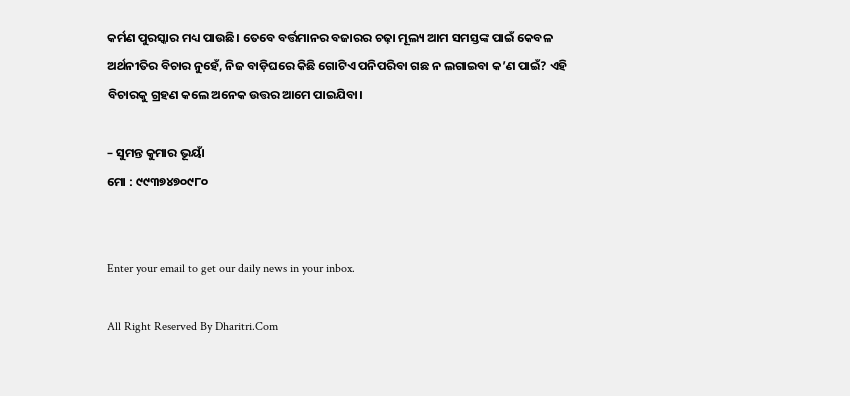କର୍ମଣ ପୁରସ୍କାର ମଧ୍ୟ ପାଉଛି। ତେବେ ବର୍ତ୍ତମାନର ବଜାରର ଚଢ଼ା ମୂଲ୍ୟ ଆମ ସମସ୍ତଙ୍କ ପାଇଁ କେବଳ ଅର୍ଥନୀତିର ବିଚାର ନୁହେଁ, ନିଜ ବାଡ଼ିଘରେ କିଛି ଗୋଟିଏ ପନିପରିବା ଗଛ ନ ଲଗାଇବା କ’ଣ ପାଇଁ? ଏହି ବିଚାରକୁ ଗ୍ରହଣ କଲେ ଅନେକ ଉତ୍ତର ଆମେ ପାଇଯିବା।

– ସୁମନ୍ତ କୁମାର ଭୂୟାଁ
ମୋ : ୯୯୩୭୪୭୦୯୮୦


Enter your email to get our daily news in your inbox.

All Right Reserved By Dharitri.Com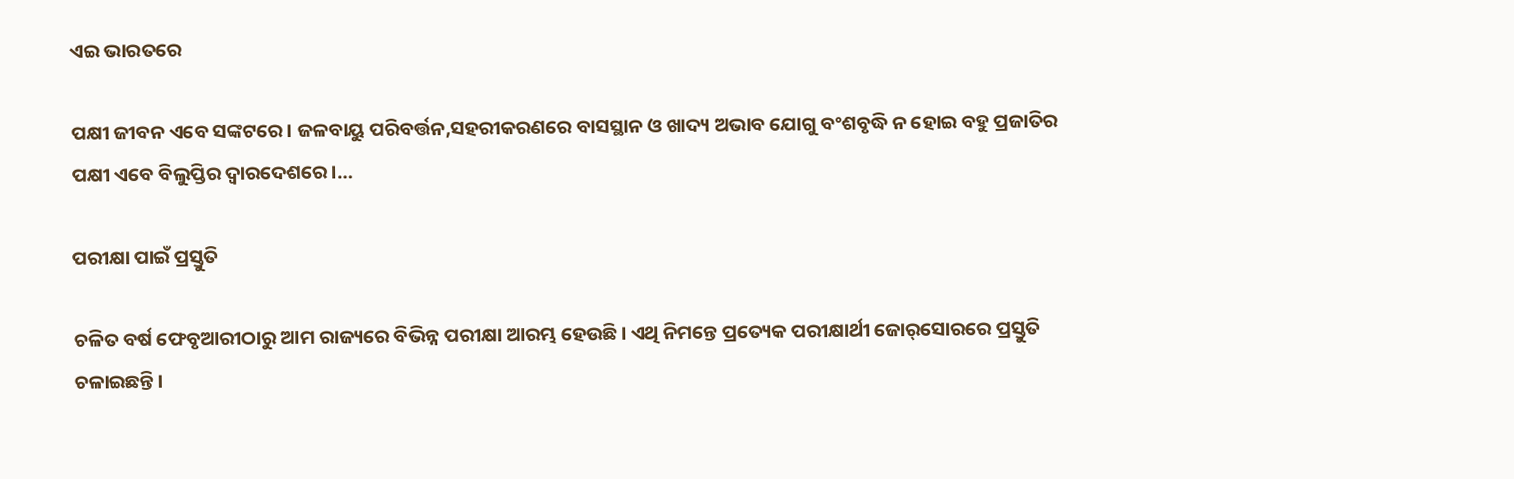ଏଇ ଭାରତରେ

ପକ୍ଷୀ ଜୀବନ ଏବେ ସଙ୍କଟରେ। ଜଳବାୟୁ ପରିବର୍ତ୍ତନ,ସହରୀକରଣରେ ବାସସ୍ଥାନ ଓ ଖାଦ୍ୟ ଅଭାବ ଯୋଗୁ ବଂଶବୃଦ୍ଧି ନ ହୋଇ ବହୁ ପ୍ରଜାତିର ପକ୍ଷୀ ଏବେ ବିଲୁପ୍ତିର ଦ୍ୱାରଦେଶରେ।…

ପରୀକ୍ଷା ପାଇଁ ପ୍ରସ୍ତୁତି

ଚଳିତ ବର୍ଷ ଫେବୃଆରୀଠାରୁ ଆମ ରାଜ୍ୟରେ ବିଭିନ୍ନ ପରୀକ୍ଷା ଆରମ୍ଭ ହେଉଛି। ଏଥି ନିମନ୍ତେ ପ୍ରତ୍ୟେକ ପରୀକ୍ଷାର୍ଥୀ ଜୋର୍‌ସୋରରେ ପ୍ରସ୍ତୁତି ଚଳାଇଛନ୍ତି।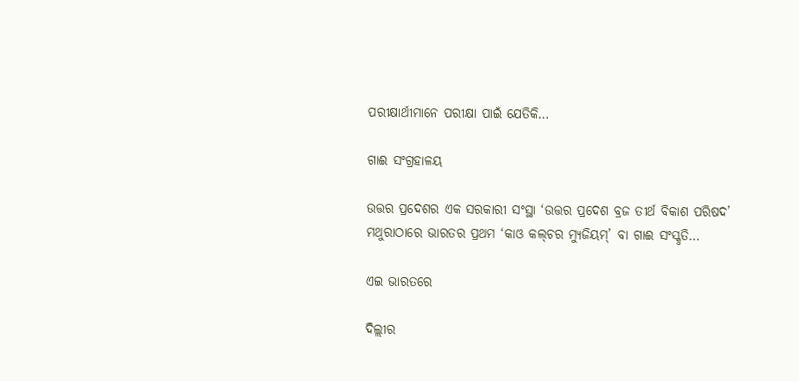ପରୀକ୍ଷାର୍ଥୀମାନେ ପରୀକ୍ଷା ପାଇଁ ଯେତିକି…

ଗାଈ ସଂଗ୍ରହାଳୟ

ଉତ୍ତର ପ୍ରଦେଶର ଏକ ସରକାରୀ ସଂସ୍ଥା ‘ଉତ୍ତର ପ୍ରଦେଶ ବ୍ରଜ ତୀର୍ଥ ବିକାଶ ପରିଷଦ’ ମଥୁରାଠାରେ ଭାରତର ପ୍ରଥମ ‘କାଓ କଲ୍‌ଚର ମ୍ୟୁଜିୟମ୍‌’ ବା ଗାଈ ସଂସ୍କୃତି…

ଏଇ ଭାରତରେ

ଦିଲ୍ଲୀର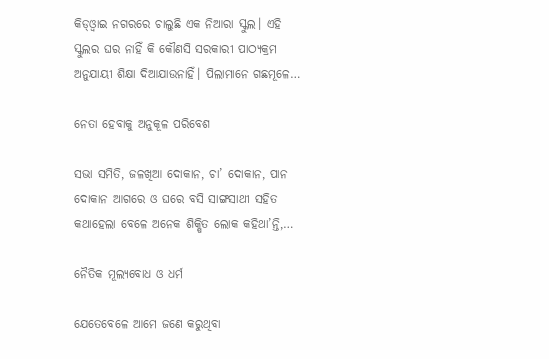କିଡ୍‌ଓ୍ବାଇ ନଗରରେ ଚାଲୁଛି ଏକ ନିଆରା ସ୍କୁଲ। ଏହି ସ୍କୁଲର ଘର ନାହିଁ କି କୌଣସି ସରକାରୀ ପାଠ୍ୟକ୍ରମ ଅନୁଯାୟୀ ଶିକ୍ଷା ଦିଆଯାଉନାହିଁ। ପିଲାମାନେ ଗଛମୂଳେ…

ନେତା ହେବାକୁ ଅନୁକୂଳ ପରିବେଶ

ସଭା ସମିତି, ଜଳଖିଆ ଦୋକାନ, ଚା’ ଦୋକାନ, ପାନ ଦୋକାନ ଆଗରେ ଓ ଘରେ ବସି ସାଙ୍ଗସାଥୀ ସହିତ କଥାହେଲା ବେଳେ ଅନେକ ଶିକ୍ଷିତ ଲୋକ କହିଥା’ନ୍ତି,…

ନୈତିକ ମୂଲ୍ୟବୋଧ ଓ ଧର୍ମ

ଯେତେବେଳେ ଆମେ ଜଣେ କରୁଥିବା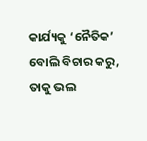କାର୍ଯ୍ୟକୁ ‘ନୈତିକ’ ବୋଲି ବିଚାର କରୁ, ତାକୁ ଭଲ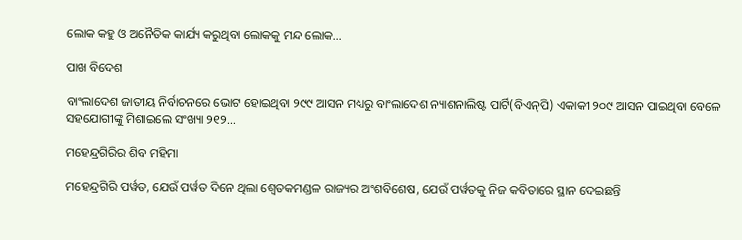ଲୋକ କହୁ ଓ ଅନୈତିକ କାର୍ଯ୍ୟ କରୁଥିବା ଲୋକକୁ ମନ୍ଦ ଲୋକ…

ପାଖ ବିଦେଶ

ବାଂଲାଦେଶ ଜାତୀୟ ନିର୍ବାଚନରେ ଭୋଟ ହୋଇଥିବା ୨୯୯ ଆସନ ମଧ୍ୟରୁ ବାଂଲାଦେଶ ନ୍ୟାଶନାଲିଷ୍ଟ ପାର୍ଟି(ବିଏନ୍‌ପି) ଏକାକୀ ୨୦୯ ଆସନ ପାଇଥିବା ବେଳେ ସହଯୋଗୀଙ୍କୁ ମିଶାଇଲେ ସଂଖ୍ୟା ୨୧୨…

ମହେନ୍ଦ୍ରଗିରିର ଶିବ ମହିମା

ମହେନ୍ଦ୍ରଗିରି ପର୍ୱତ, ଯେଉଁ ପର୍ୱତ ଦିନେ ଥିଲା ଶ୍ୱେତକମଣ୍ଡଳ ରାଜ୍ୟର ଅଂଶବିଶେଷ, ଯେଉଁ ପର୍ୱତକୁ ନିଜ କବିତାରେ ସ୍ଥାନ ଦେଇଛନ୍ତି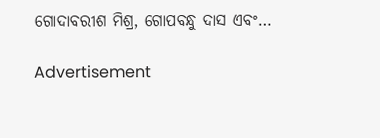ଗୋଦାବରୀଶ ମିଶ୍ର, ଗୋପବନ୍ଧୁ ଦାସ ଏବଂ…

Advertisement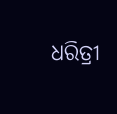ଧରିତ୍ରୀ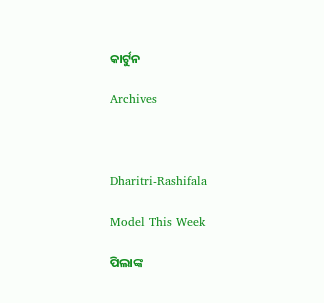କାର୍ଟୁନ

Archives



Dharitri-Rashifala

Model This Week

ପିଲାଙ୍କ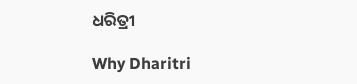ଧରିତ୍ରୀ

Why Dharitri